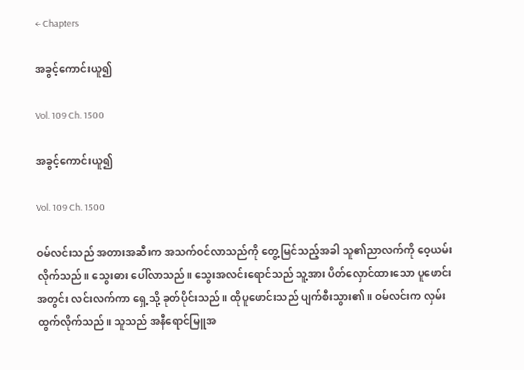← Chapters

အခွင့်ကောင်းယူ၍

Vol. 109 Ch. 1500

အခွင့်ကောင်းယူ၍

Vol. 109 Ch. 1500

ဝမ်လင်းသည် အတားအဆီးက အသက်ဝင်လာသည်ကို တွေ့မြင်သည့်အခါ သူ၏ညာလက်ကို ဝေ့ယမ်းလိုက်သည်။ သွေးဓား ပေါ်လာသည်။ သွေးအလင်းရောင်သည် သူ့အား ပိတ်လှောင်ထားသော ပူဖောင်းအတွင်း လင်းလက်ကာ ရှေ့သို့ ခုတ်ပိုင်းသည်။ ထိုပူဖောင်းသည် ပျက်စီးသွား၏။ ဝမ်လင်းက လှမ်းထွက်လိုက်သည်။ သူသည် အနီရောင်မြူအ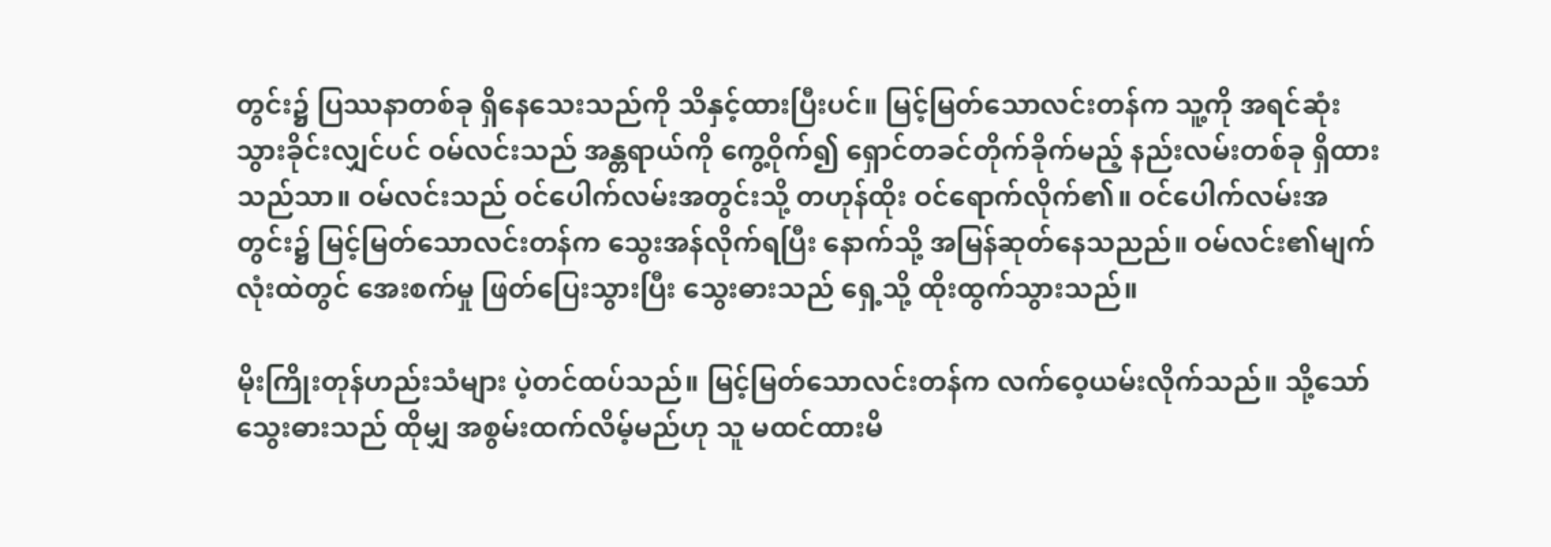တွင်း၌ ပြဿနာတစ်ခု ရှိနေသေးသည်ကို သိနှင့်ထားပြီးပင်။ မြင့်မြတ်သောလင်းတန်က သူ့ကို အရင်ဆုံး သွားခိုင်းလျှင်ပင် ဝမ်လင်းသည် အန္တရာယ်ကို ကွေ့ဝိုက်၍ ရှောင်တခင်တိုက်ခိုက်မည့် နည်းလမ်းတစ်ခု ရှိထားသည်သာ။ ဝမ်လင်းသည် ဝင်ပေါက်လမ်းအတွင်းသို့ တဟုန်ထိုး ဝင်ရောက်လိုက်၏။ ဝင်ပေါက်လမ်းအတွင်း၌ မြင့်မြတ်သောလင်းတန်က သွေးအန်လိုက်ရပြီး နောက်သို့ အမြန်ဆုတ်နေသညည်။ ဝမ်လင်း၏မျက်လုံးထဲတွင် အေးစက်မှု ဖြတ်ပြေးသွားပြီး သွေးဓားသည် ရှေ့သို့ ထိုးထွက်သွားသည်။

မိုးကြိုးတုန်ဟည်းသံများ ပဲ့တင်ထပ်သည်။ မြင့်မြတ်သောလင်းတန်က လက်ဝေ့ယမ်းလိုက်သည်။ သို့သော် သွေးဓားသည် ထိုမျှ အစွမ်းထက်လိမ့်မည်ဟု သူ မထင်ထားမိ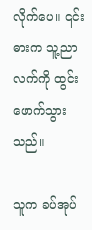လိုက်ပေ။ ၎င်းဓားက သူ့ညာလက်ကို ထွင်းဖောက်သွားသည်။

သူက ခပ်အုပ်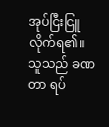အုပ်ငြီးငြူလိုက်ရ၏။ သူသည် ခဏတာ ရပ်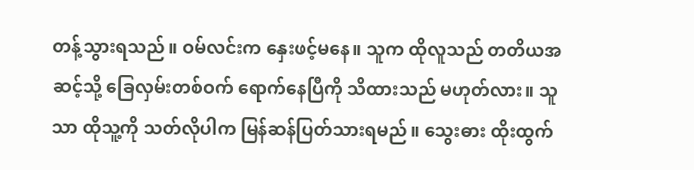တန့်သွားရသည်။ ဝမ်လင်းက နှေးဖင့်မနေ။ သူက ထိုလူသည် တတိယအဆင့်သို့ ခြေလှမ်းတစ်ဝက် ရောက်နေပြီကို သိထားသည် မဟုတ်လား။ သူသာ ထိုသူ့ကို သတ်လိုပါက မြန်ဆန်ပြတ်သားရမည်။ သွေးဓား ထိုးထွက်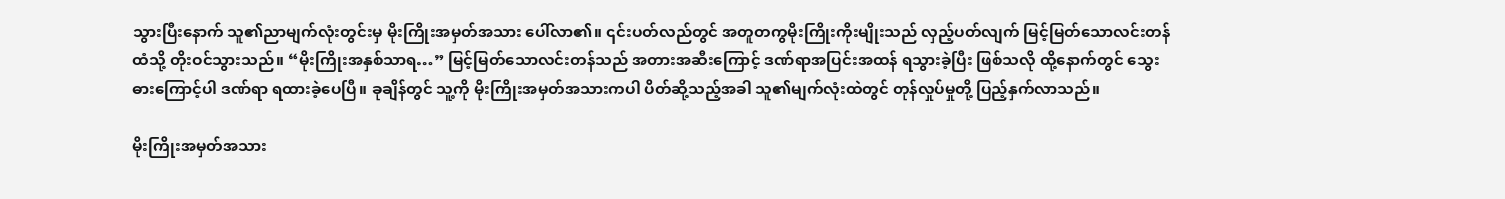သွားပြီးနောက် သူ၏ညာမျက်လုံးတွင်းမှ မိုးကြိုးအမှတ်အသား ပေါ်လာ၏။ ၎င်းပတ်လည်တွင် အတူတကွမိုးကြိုးကိုးမျိုးသည် လှည့်ပတ်လျက် မြင့်မြတ်သောလင်းတန်ထံသို့ တိုးဝင်သွားသည်။ “မိုးကြိုးအနှစ်သာရ…” မြင့်မြတ်သောလင်းတန်သည် အတားအဆီးကြောင့် ဒဏ်ရာအပြင်းအထန် ရသွားခဲ့ပြီး ဖြစ်သလို ထို့နောက်တွင် သွေးဓားကြောင့်ပါ ဒဏ်ရာ ရထားခဲ့ပေပြီ။ ခုချိန်တွင် သူ့ကို မိုးကြိုးအမှတ်အသားကပါ ပိတ်ဆို့သည့်အခါ သူ၏မျက်လုံးထဲတွင် တုန်လှုပ်မှုတို့ ပြည့်နှက်လာသည်။

မိုးကြိုးအမှတ်အသား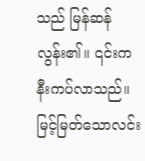သည် မြန်ဆန်လွန်း၏။ ၎င်းက နီးကပ်လာသည်။ မြင့်မြတ်သောလင်း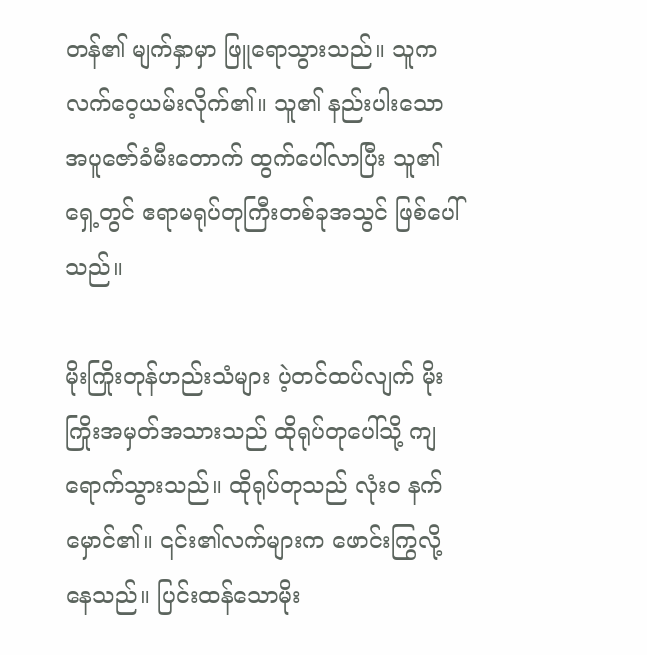တန်၏ မျက်နှာမှာ ဖြူရောသွားသည်။ သူက လက်ဝေ့ယမ်းလိုက်၏။ သူ၏ နည်းပါးသောအပူဇော်ခံမီးတောက် ထွက်ပေါ်လာပြီး သူ၏ရှေ့တွင် ဧရာမရုပ်တုကြီးတစ်ခုအသွင် ဖြစ်ပေါ်သည်။

မိုးကြိုးတုန်ဟည်းသံများ ပဲ့တင်ထပ်လျက် မိုးကြိုးအမှတ်အသားသည် ထိုရုပ်တုပေါ်သို့ ကျရောက်သွားသည်။ ထိုရုပ်တုသည် လုံးဝ နက်မှောင်၏။ ၎င်း၏လက်များက ဖောင်းကြွလို့နေသည်။ ပြင်းထန်သောမိုး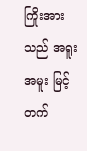ကြိုးအားသည် အရူးအမူး မြင့်တက်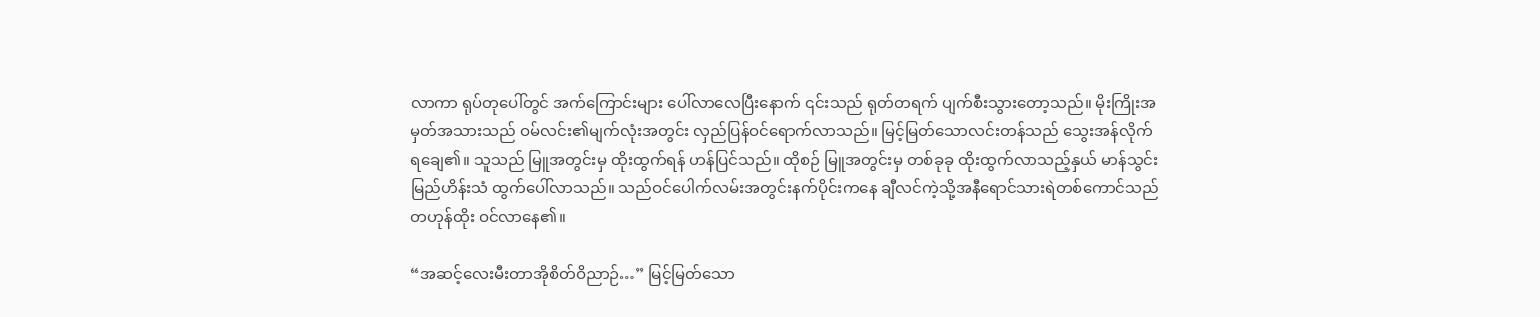လာကာ ရုပ်တုပေါ်တွင် အက်ကြောင်းများ ပေါ်လာလေပြီးနောက် ၎င်းသည် ရုတ်တရက် ပျက်စီးသွားတော့သည်။ မိုးကြိုးအမှတ်အသားသည် ဝမ်လင်း၏မျက်လုံးအတွင်း လှည်ပြန်ဝင်ရောက်လာသည်။ မြင့်မြတ်သောလင်းတန်သည် သွေးအန်လိုက်ရချေ၏။ သူသည် မြူအတွင်းမှ ထိုးထွက်ရန် ဟန်ပြင်သည်။ ထိုစဉ် မြူအတွင်းမှ တစ်ခုခု ထိုးထွက်လာသည့်နှယ် မာန်သွင်းမြည်ဟိန်းသံ ထွက်ပေါ်လာသည်။ သည်ဝင်ပေါက်လမ်းအတွင်းနက်ပိုင်းကနေ ချီလင်ကဲ့သို့အနီရောင်သားရဲတစ်ကောင်သည် တဟုန်ထိုး ဝင်လာနေ၏။

“အဆင့်လေးမီးတာအိုစိတ်ဝိညာဉ်…” မြင့်မြတ်သော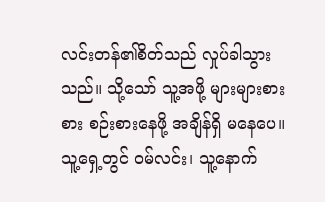လင်းတန်၏စိတ်သည် လှုပ်ခါသွားသည်။ သို့သော် သူ့အဖို့ များများစားစား စဉ်းစားနေဖို့ အချိန်ရှိ မနေပေ။ သူ့ရှေ့တွင် ဝမ်လင်း၊ သူ့နောက်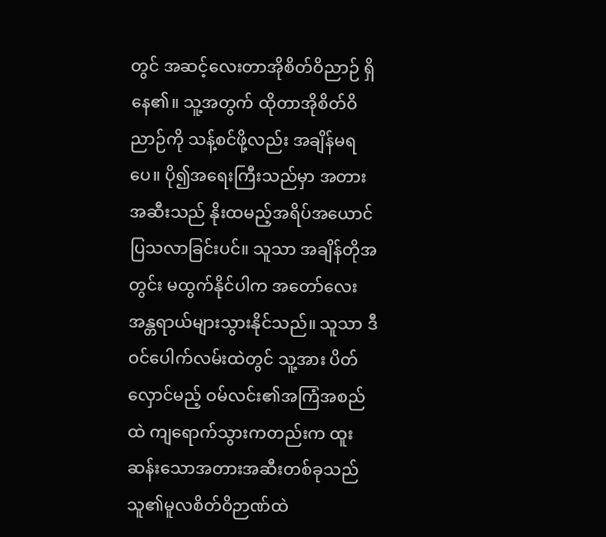တွင် အဆင့်လေးတာအိုစိတ်ဝိညာဉ် ရှိနေ၏။ သူ့အတွက် ထိုတာအိုစိတ်ဝိညာဉ်ကို သန့်စင်ဖို့လည်း အချိန်မရပေ။ ပို၍အရေးကြီးသည်မှာ အတားအဆီးသည် နိုးထမည့်အရိပ်အယောင် ပြသလာခြင်းပင်။ သူသာ အချိန်တိုအတွင်း မထွက်နိုင်ပါက အတော်လေး အန္တရာယ်များသွားနိုင်သည်။ သူသာ ဒီဝင်ပေါက်လမ်းထဲတွင် သူ့အား ပိတ်လှောင်မည့် ဝမ်လင်း၏အကြံအစည်ထဲ ကျရောက်သွားကတည်းက ထူးဆန်းသောအတားအဆီးတစ်ခုသည် သူ၏မူလစိတ်ဝိဉာဏ်ထဲ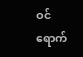ဝင်ရောက်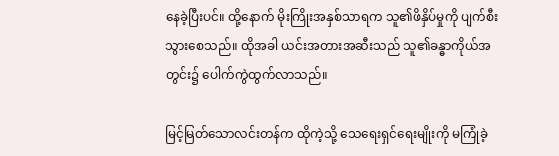နေခဲ့ပြီးပင်။ ထို့နောက် မိုးကြိုးအနှစ်သာရက သူ၏ဖိနှိပ်မှုကို ပျက်စီးသွားစေသည်။ ထိုအခါ ယင်းအတားအဆီးသည် သူ၏ခန္ဓာကိုယ်အတွင်း၌ ပေါက်ကွဲထွက်လာသည်။

မြင့်မြတ်သောလင်းတန်က ထိုကဲ့သို့ သေရေးရှင်ရေးမျိုးကို မကြုံခဲ့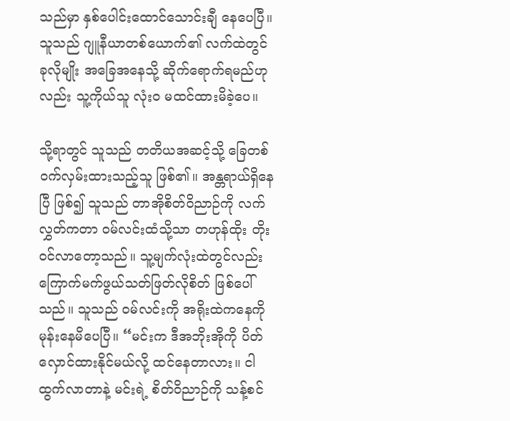သည်မှာ နှစ်ပေါင်းထောင်သောင်းချီ နေပေပြီ။ သူသည် ဂျူနီယာတစ်ယောက်၏ လက်ထဲတွင် ခုလိုမျိုး အခြေအနေသို့ ဆိုက်ရောက်ရမည်ဟုလည်း သူ့ကိုယ်သူ လုံးဝ မထင်ထားမိခဲ့ပေ။

သို့ရာတွင် သူသည် တတိယအဆင့်သို့ ခြေတစ်ဝက်လှမ်းထားသည့်သူ ဖြစ်၏။ အန္တရာယ်ရှိနေပြီ ဖြစ်၍ သူသည် တာအိုစိတ်ဝိညာဉ်ကို လက်လွှတ်ကတာ ဝမ်လင်းထံသို့သာ တဟုန်ထိုး တိုးဝင်လာတော့သည်။ သူ့မျက်လုံးထဲတွင်လည်း ကြောက်မက်ဖွယ်သတ်ဖြတ်လိုစိတ် ဖြစ်ပေါ်သည်။ သူသည် ဝမ်လင်းကို အရိုးထဲကနေကို မုန်းနေမိပေပြီ။ “မင်းက ဒီအဘိုးအိုကို ပိတ်လှောင်ထားနိုင်မယ်လို့ ထင်နေတာလား။ ငါ ထွက်လာတာနဲ့ မင်းရဲ့ စိတ်ဝိညာဉ်ကို သန့်စင်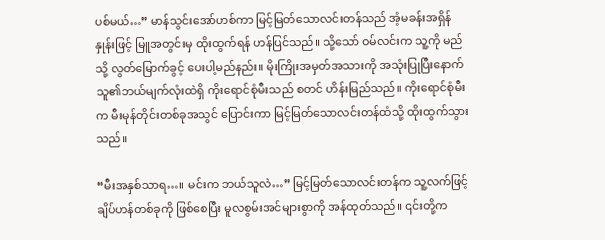ပစ်မယ်…” မာန်သွင်းအော်ဟစ်ကာ မြင့်မြတ်သောလင်းတန်သည် အံ့မခန်းအရှိန်နှုန်းဖြင့် မြူအတွင်းမှ ထိုးထွက်ရန် ဟန်ပြင်သည်။ သို့‌သော် ဝမ်လင်းက သူ့ကို မည်သို့ လွတ်မြောက်ခွင့် ပေးပါ့မည်နည်း။ မိုးကြိုးအမှတ်အသားကို အသုံးပြုပြီးနောက် သူ၏ဘယ်မျက်လုံးထဲရှိ ကိုးရောင်စုံမီးသည် စတင် ဟိန်းမြည်သည်။ ကိုးရောင်စုံမီးက မီးမုန်တိုင်းတစ်ခုအသွင် ပြောင်းကာ မြင့်မြတ်သောလင်းတန်ထံသို့ ထိုးထွက်သွားသည်။

“မီးအနှစ်သာရ…။ မင်းက ဘယ်သူလဲ…” မြင့်မြတ်သောလင်းတန်က သူ့လက်ဖြင့် ချိပ်ဟန်တစ်ခုကို ဖြစ်စေပြီး မူလစွမ်းအင်များစွာကို အန်ထုတ်သည်။ ၎င်းတို့က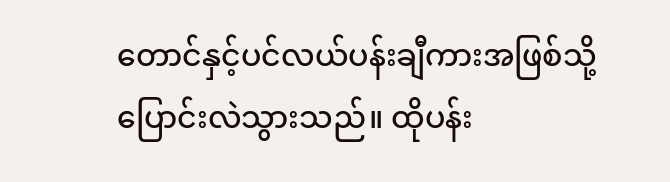တောင်နှင့်ပင်လယ်ပန်းချီကားအဖြစ်သို့ ပြောင်းလဲသွားသည်။ ထိုပန်း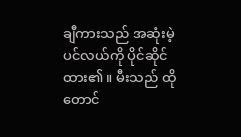ချီကားသည် အဆုံးမဲ့ပင်လယ်ကို ပိုင်ဆိုင်ထား၏။ မီးသည် ထိုတောင်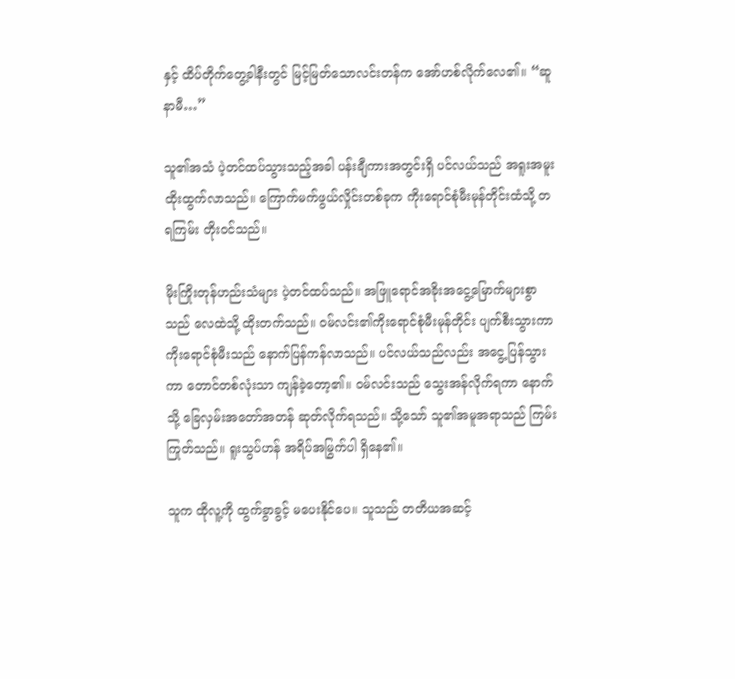နှင့် ထိပ်တိုက်တွေ့ခါနီးတွင် မြင့်မြတ်သောလင်းတန်က အော်ဟစ်လိုက်လေ၏။ “ဆူနာမီ…”

သူ၏အသံ ပဲ့တင်ထပ်သွားသည့်အခါ ပန်းချီကားအတွင်းရှိ ပင်လယ်သည် အရူးအမူး ထိုးထွက်လာသည်။ ကြောက်မက်ဖွယ်လှိုင်းတစ်ခုက ကိုးရောင်စုံမီးမုန်တိုင်းထံသို့ တရကြမ်း တိုးဝင်သည်။

မိုးကြိုးတုန်ဟည်းသံများ ပဲ့တင်ထပ်သည်။ အဖြူရောင်အခိုးအငွေ့မြောက်များစွာသည် လေထဲသို့ ထိုးတက်သည်။ ဝမ်လင်း၏ကိုးရောင်စုံမီးမုန်တိုင်း ပျက်စီးသွားကာ ကိုးရောင်စုံမီးသည် နောက်ပြန်ကန်လာသည်။ ပင်လယ်သည်လည်း အငွေ့ပြန်သွားကာ တောင်တစ်လုံးသာ ကျန်ခဲ့တော့၏။ ဝမ်လင်းသည် သွေးအန်လိုက်ရကာ နောက်သို့ ခြေလှမ်းအတော်အတန် ဆုတ်လိုက်ရသည်။ သို့သော် သူ၏အမူအရာသည် ကြမ်းကြုတ်သည်။ ရူးသွပ်ဟန် အရိပ်အမြွက်ပါ ရှိနေ၏။

သူက ထိုလူ့ကို ထွက်ခွာခွင့် မပေးနိုင်ပေ။ သူသည် တတိယအဆင့်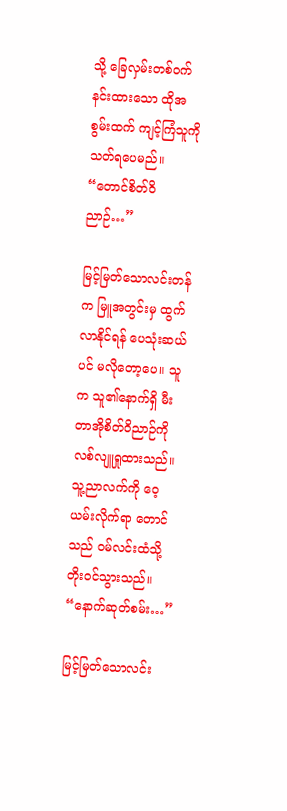သို့ ခြေလှမ်းတစ်ဝက် နင်းထားသော ထိုအစွမ်းထက် ကျင့်ကြံသူကို သတ်ရပေမည်။ “တောင်စိတ်ဝိညာဉ်…”

မြင့်မြတ်သောလင်းတန်က မြူအတွင်းမှ ထွက်လာနိုင်ရန် ပေသုံးဆယ်ပင် မလိုတော့ပေ။ သူက သူ၏နောက်ရှိ မီးတာအိုစိတ်ဝိညာဉ်ကို လစ်လျူရှုထားသည်။ သူ့ညာလက်ကို ဝေ့ယမ်းလိုက်ရာ တောင်သည် ဝမ်လင်းထံသို့ တိုးဝင်သွားသည်။ “နောက်ဆုတ်စမ်း…”

မြင့်မြတ်သောလင်း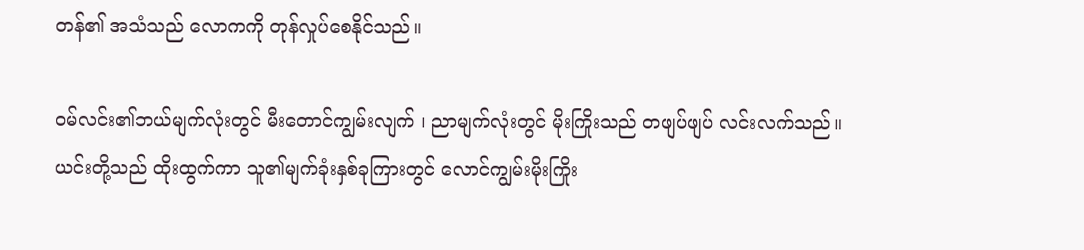တန်၏ အသံသည် လောကကို တုန်လှုပ်စေနိုင်သည်။

ဝမ်လင်း၏ဘယ်မျက်လုံးတွင် မီးတောင်ကျွမ်းလျက် ၊ ညာမျက်လုံးတွင် မိုးကြိုးသည် တဖျပ်ဖျပ် လင်းလက်သည်။ ယင်းတို့သည် ထိုးထွက်ကာ သူ၏မျက်ခုံးနှစ်ခုကြားတွင် လောင်ကျွမ်းမိုးကြိုး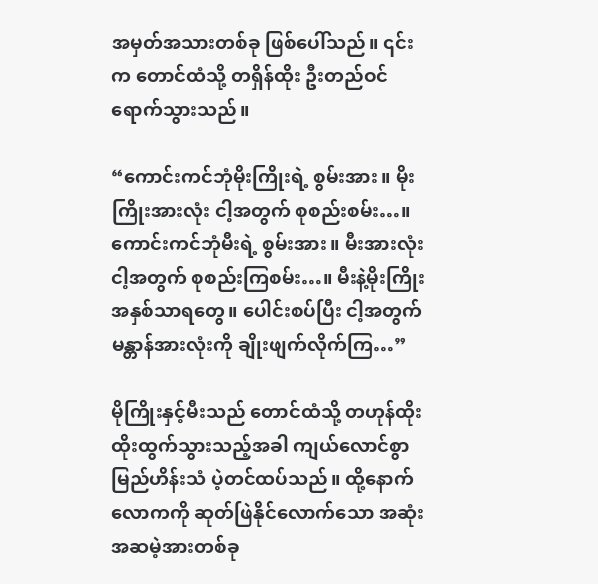အမှတ်အသားတစ်ခု ဖြစ်ပေါ်သည်။ ၎င်းက တောင်ထံသို့ တရှိန်ထိုး ဦးတည်ဝင်ရောက်သွားသည်။

“ကောင်းကင်ဘုံမိုးကြိုးရဲ့ စွမ်းအား။ မိုးကြိုးအားလုံး ငါ့အတွက် စုစည်းစမ်း…။ ကောင်းကင်ဘုံမီးရဲ့ စွမ်းအား။ မီးအားလုံး ငါ့အတွက် စုစည်းကြစမ်း…။ မီးနဲ့မိုးကြိုးအနှစ်သာရတွေ။ ပေါင်းစပ်ပြီး ငါ့အတွက် မန္တာန်အားလုံးကို ချိုးဖျက်လိုက်ကြ…”

မိုကြိုးနှင့်မီးသည် တောင်ထံသို့ တဟုန်ထိုး ထိုးထွက်သွားသည့်အခါ ကျယ်လောင်စွာမြည်ဟိန်းသံ ပဲ့တင်ထပ်သည်။ ထို့နောက် လောကကို ဆုတ်ဖြဲနိုင်လောက်သော အဆုံးအဆမဲ့အားတစ်ခု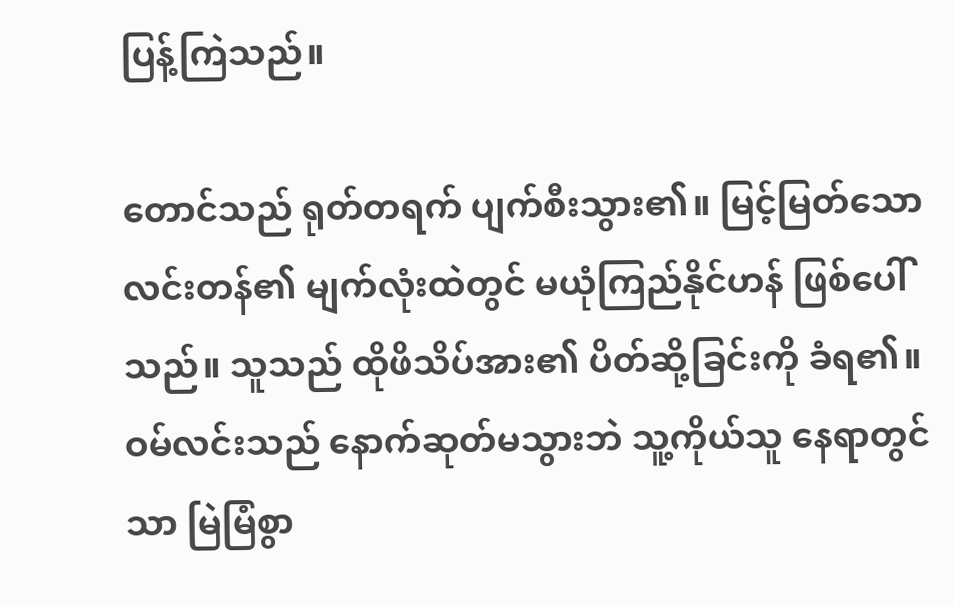ပြန့်ကြဲသည်။

တောင်သည် ရုတ်တရက် ပျက်စီးသွား၏။ မြင့်မြတ်သောလင်းတန်၏ မျက်လုံးထဲတွင် မယုံကြည်နိုင်ဟန် ဖြစ်ပေါ်သည်။ သူသည် ထိုဖိသိပ်အား၏ ပိတ်ဆို့ခြင်းကို ခံရ၏။ ဝမ်လင်းသည် နောက်ဆုတ်မသွားဘဲ သူ့ကိုယ်သူ နေရာတွင်သာ မြဲမြံစွာ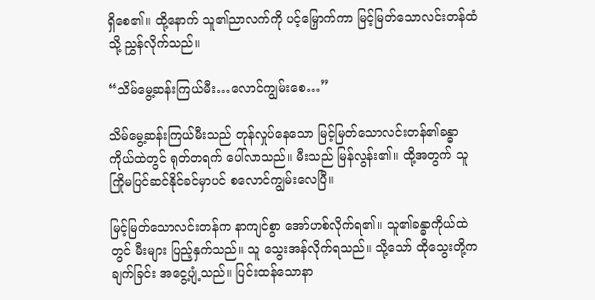ရှိစေ၏။ ထို့နောက် သူ၏ညာလက်ကို ပင့်မြှောက်ကာ မြင့်မြတ်သောလင်းတန်ထံသို့ ညွှန်လိုက်သည်။

“သိမ်မွေ့ဆန်းကြယ်မီး…လောင်ကျွမ်းစေ…”

သိမ်မွေ့ဆန်းကြယ်မီးသည် တုန်လှုပ်နေသော မြင့်မြတ်သောလင်းတန်၏ခန္ဓာကိုယ်ထဲတွင် ရုတ်တရက် ပေါ်လာသည်။ မီးသည် မြန်လွန်း၏။ ထို့အတွက် သူ ကြိုမပြင်ဆင်နိုင်ခင်မှာပင် စလောင်ကျွမ်းလေပြီ။

မြင့်မြတ်သောလင်းတန်က နာကျင်စွာ အော်ဟစ်လိုက်ရ၏။ သူ၏ခန္ဓာကိုယ်ထဲတွင် မီးများ ပြည့်နှက်သည်။ သူ သွေးအန်လိုက်ရသည်။ သို့သော် ထိုသွေးတို့က ချက်ခြင်း အငွေ့ပျံ့သည်။ ပြင်းထန်သောနာ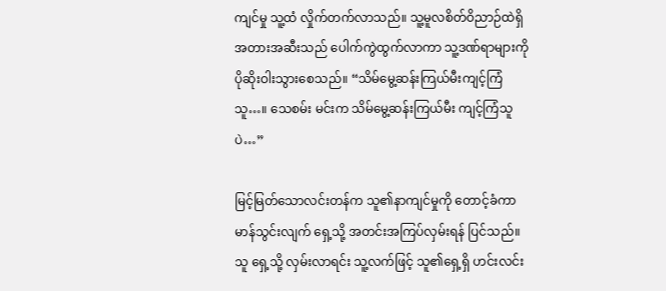ကျင်မှု သူ့ထံ လှိုက်တက်လာသည်။ သူ့မူလစိတ်ဝိညာဉ်ထဲရှိ အတားအဆီးသည် ပေါက်ကွဲထွက်လာကာ သူ့ဒဏ်ရာများကို ပိုဆိုးဝါးသွားစေသည်။ “သိမ်မွေ့ဆန်းကြယ်မီးကျင့်ကြံသူ…။ သေစမ်း မင်းက သိမ်မွေ့ဆန်းကြယ်မီး ကျင့်ကြံသူပဲ…”

မြင့်မြတ်သောလင်းတန်က သူ၏နာကျင်မှုကို တောင့်ခံကာ မာန်သွင်းလျက် ရှေ့သို့ အတင်းအကြပ်လှမ်းရန် ပြင်သည်။ သူ ရှေ့သို့ လှမ်းလာရင်း သူ့လက်ဖြင့် သူ၏ရှေ့ရှိ ဟင်းလင်း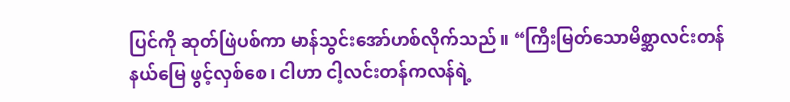ပြင်ကို ဆုတ်ဖြဲပစ်ကာ မာန်သွင်းအော်ဟစ်လိုက်သည်။ “ကြီးမြတ်သောမိစ္ဆာလင်းတန်နယ်မြေ ဖွင့်လှစ်စေ၊ ငါဟာ ငါ့လင်းတန်ကလန်ရဲ့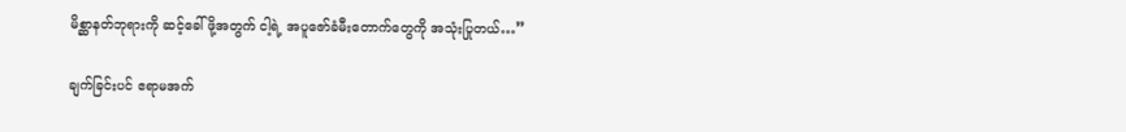မိစ္ဆာနတ်ဘုရားကို ဆင့်ခေါ်ဖို့အတွက် ငါ့ရဲ့ အပူဇော်ခံမီးတောက်တွေကို အသုံးပြုတယ်…”

ချက်ခြင်းပင် ဧရာမအက်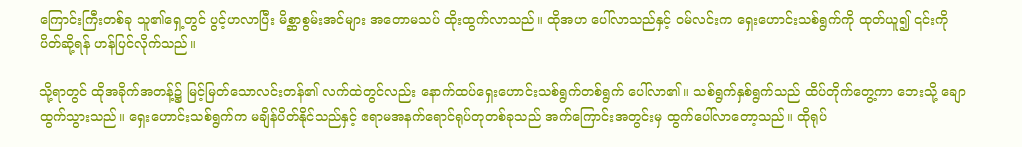ကြောင်းကြီးတစ်ခု သူ၏ရှေ့တွင် ပွင့်ဟလာပြီး မိစ္ဆာစွမ်းအင်များ အတောမသပ် ထိုးထွက်လာသည်။ ထိုအဟ ပေါ်လာသည်နှင့် ဝမ်လင်းက ရှေးဟောင်းသစ်ရွက်ကို ထုတ်ယူ၍ ၎င်းကို ပိတ်ဆို့ရန် ဟန်ပြင်လိုက်သည်။

သို့ရာတွင် ထိုအခိုက်အတန့်၌ မြင့်မြတ်သောလင်းတန်၏ လက်ထဲတွင်လည်း နောက်ထပ်ရှေးဟောင်းသစ်ရွက်တစ်ရွက် ပေါ်လာ၏။ သစ်ရွက်နှစ်ရွက်သည် ထိပ်တိုက်တွေ့ကာ ဘေးသို့ ချောထွက်သွားသည်။ ရှေးဟောင်းသစ်ရွက်က မချိန်ပိတ်နိုင်သည်နှင့် ဧရာမအနက်ရောင်ရုပ်တုတစ်ခုသည် အက်ကြောင်းအတွင်းမှ ထွက်ပေါ်လာတော့သည်။ ထိုရုပ်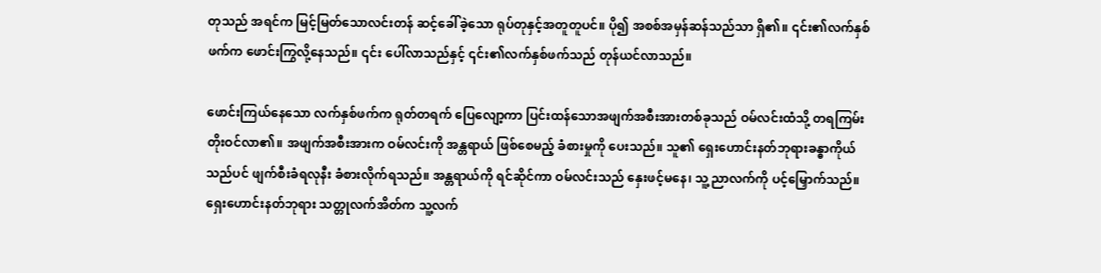တုသည် အရင်က မြင့်မြတ်သောလင်းတန် ဆင့်ခေါ်ခဲ့သော ရုပ်တုနှင့်အတူတူပင်။ ပို၍ အစစ်အမှန်ဆန်သည်သာ ရှိ၏။ ၎င်း၏လက်နှစ်ဖက်က ဖောင်းကြွလို့နေသည်။ ၎င်း ပေါ်လာသည်နှင့် ၎င်း၏လက်နှစ်ဖက်သည် တုန်ယင်လာသည်။

ဖောင်းကြယ်နေသော လက်နှစ်ဖက်က ရုတ်တရက် ပြေလျော့ကာ ပြင်းထန်သောအဖျက်အစီးအားတစ်ခုသည် ဝမ်လင်းထံသို့ တရကြမ်း တိုးဝင်လာ၏။ အဖျက်အစီးအားက ဝမ်လင်းကို အန္တရာယ် ဖြစ်စေမည့် ခံစားမှုကို ပေးသည်။ သူ၏ ရှေးဟောင်းနတ်ဘုရားခန္ဓာကိုယ်သည်ပင် ဖျက်စီးခံရလုနီး ခံစားလိုက်ရသည်။ အန္တရာယ်ကို ရင်ဆိုင်ကာ ဝမ်လင်းသည် နှေးဖင့်မနေ၊ သူ့ညာလက်ကို ပင့်မြှောက်သည်။ ရှေးဟောင်းနတ်ဘုရား သတ္တုလက်အိတ်က သူ့လက်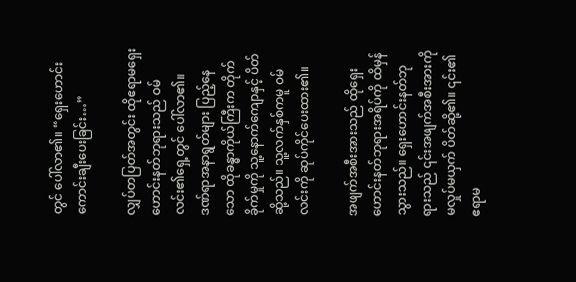တွင် ပေါ်လာ၏။ “ရှေးဟောင်းကောင်းချီးပေးခြင်း…”

လျှပ်တပြတ်အတွင်း ထိုဧရာမရှေးဟောင်းနတ်ဘုရားသည် ဝမ်လင်း၏ရှေ့တွင် ပေါ်လာ၏။ ဒဏ်ရာအနာရွတ်များ ပြည့်နေသော ထိုခန္ဓာကိုယ်ကြီးက တိုက်ခိုက်မှုကို သူ့နောက်ကျောနှင့် ပိတ်ဆို့သည်။ သူ့လက်နှစ်ကမူ ဝမ်လင်းကို ဆုပ်ကိုင်ပေးထား၏။

အဖျက်အစီးအားသည် ထိုရှေးဟောင်းနတ်ဘုရားအရိပ်ကို ထိမှန်သွားသည်။ ရှေးဟောင်းနတ်ဘုရားသည် ၎င်းအဖျက်အစီးအားကို မလှုပ်မယှက် ပိတ်ဆို့၏။ ၎င်း၏ဧရာမ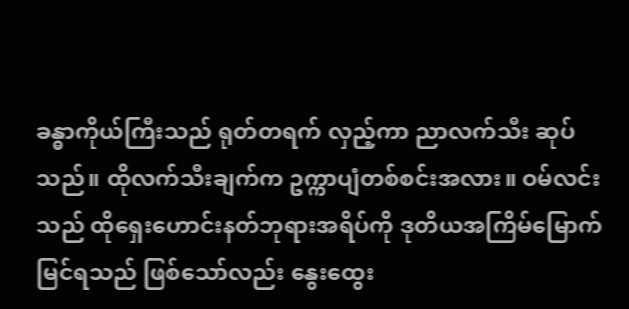ခန္ဓာကိုယ်ကြီးသည် ရုတ်တရက် လှည့်ကာ ညာလက်သီး ဆုပ်သည်။ ထိုလက်သီးချက်က ဥက္ကာပျံတစ်စင်းအလား။ ဝမ်လင်းသည် ထိုရှေးဟောင်းနတ်ဘုရားအရိပ်ကို ဒုတိယအကြိမ်မြောက် မြင်ရသည် ဖြစ်သော်လည်း နွေးထွေး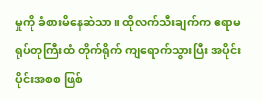မှုကို ခံစားမိနေဆဲသာ။ ထိုလက်သီးချက်က ဧရာမရုပ်တုကြီးထံ တိုက်ရိုက် ကျရောက်သွားပြီး အပိုင်းပိုင်းအစစ ဖြစ်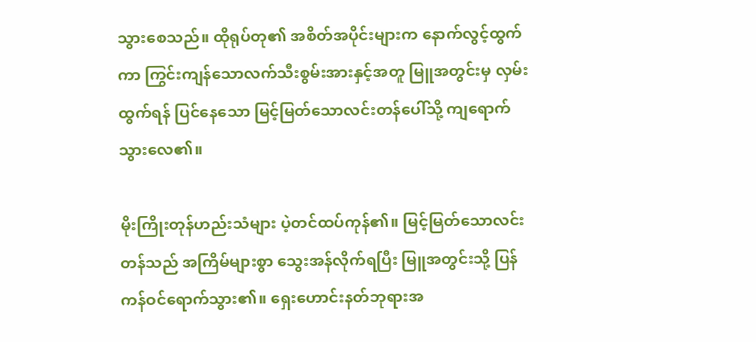သွားစေသည်။ ထိုရုပ်တု၏ အစိတ်အပိုင်းများက နောက်လွင့်ထွက်ကာ ကြွင်းကျန်သောလက်သီးစွမ်းအားနှင့်အတူ မြူအတွင်းမှ လှမ်းထွက်ရန် ပြင်နေသော မြင့်မြတ်သောလင်းတန်ပေါ်သို့ ကျရောက်သွားလေ၏။

မိုးကြိုးတုန်ဟည်းသံများ ပဲ့တင်ထပ်ကုန်၏။ မြင့်မြတ်သောလင်းတန်သည် အကြိမ်များစွာ သွေးအန်လိုက်ရပြီး မြူအတွင်းသို့ ပြန်ကန်ဝင်ရောက်သွား၏။ ရှေးဟောင်းနတ်ဘုရားအ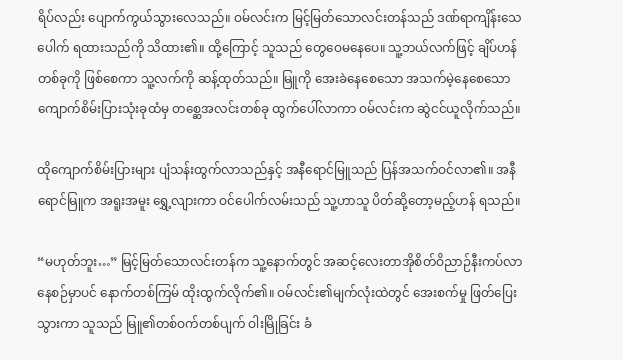ရိပ်လည်း ပျောက်ကွယ်သွားလေသည်။ ဝမ်လင်းက မြင့်မြတ်သောလင်းတန်သည် ဒဏ်ရာကျိန်းသေပေါက် ရထားသည်ကို သိထား၏။ ထို့ကြောင့် သူသည် တွေဝေမနေပေ။ သူ့ဘယ်လက်ဖြင့် ချိပ်ဟန်တစ်ခုကို ဖြစ်စေကာ သူ့လက်ကို ဆန့်ထုတ်သည်။ မြူကို အေးခဲနေစေသော အသက်မဲ့နေစေသော ကျောက်စိမ်းပြားသုံးခုထံမှ တစ္ဆေအလင်းတစ်ခု ထွက်ပေါ်လာကာ ဝမ်လင်းက ဆွဲငင်ယူလိုက်သည်။

ထို‌ကျောက်စိမ်းပြားများ ပျံသန်းထွက်လာသည်နှင့် အနီရောင်မြူသည် ပြန်အသက်ဝင်လာ၏။ အနီရောင်မြူက အရူးအမူး ရွှေ့လျားကာ ဝင်ပေါက်လမ်းသည် သူ့ဟာသူ ပိတ်ဆို့တော့မည့်ဟန် ရသည်။

“မဟုတ်ဘူး…” မြင့်မြတ်သောလင်းတန်က သူ့နောက်တွင် အဆင့်လေးတာအိုစိတ်ဝိညာဉ်နီးကပ်လာနေစဉ်မှာပင် နောက်တစ်ကြမ် ထိုးထွက်လိုက်၏။ ဝမ်လင်း၏မျက်လုံးထဲတွင် အေးစက်မှု ဖြတ်ပြေးသွားကာ သူသည် မြူ၏တစ်ဝက်တစ်ပျက် ဝါးမြိုခြင်း ခံ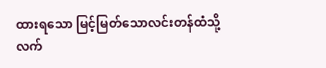ထားရသော မြင့်မြတ်သောလင်းတန်ထံသို့ လက်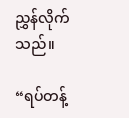ညွှန်လိုက်သည်။

“ရပ်တန့်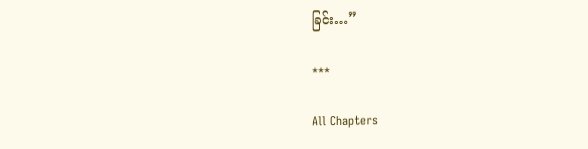ခြင်း…”

***

All Chapters